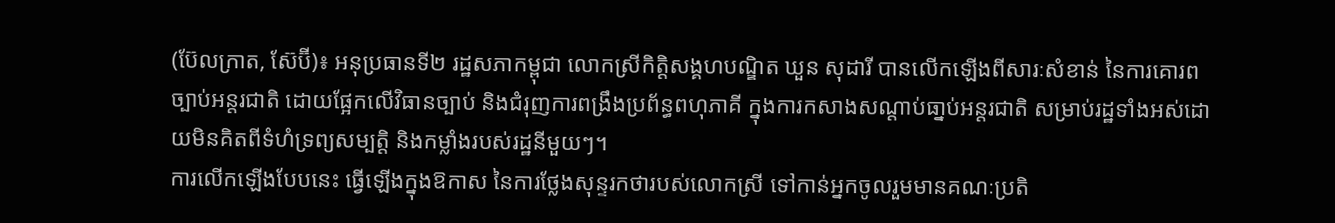(ប៊ែលក្រាត, ស៊ែប៊ី)៖ អនុប្រធានទី២ រដ្ឋសភាកម្ពុជា លោកស្រីកិត្តិសង្គហបណ្ឌិត ឃួន សុដារី បានលើកឡើងពីសារៈសំខាន់ នៃការគោរពច្បាប់អន្តរជាតិ ដោយផ្អែកលើវិធានច្បាប់ និងជំរុញការពង្រឹងប្រព័ន្ធពហុភាគី ក្នុងការកសាងសណ្តាប់ធា្នប់អន្តរជាតិ សម្រាប់រដ្ឋទាំងអស់ដោយមិនគិតពីទំហំទ្រព្យសម្បត្តិ និងកម្លាំងរបស់រដ្ឋនីមួយៗ។
ការលើកឡើងបែបនេះ ធ្វើឡើងក្នុងឱកាស នៃការថ្លែងសុន្ទរកថារបស់លោកស្រី ទៅកាន់អ្នកចូលរួមមានគណៈប្រតិ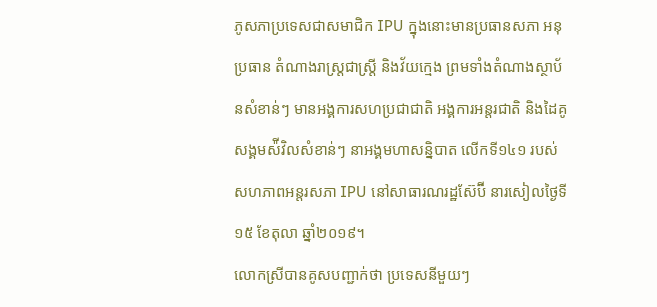ភូសភាប្រទេសជាសមាជិក IPU ក្នុងនោះមានប្រធានសភា អនុប្រធាន តំណាងរាស្រ្តជាស្រ្តី និងវ័យក្មេង ព្រមទាំងតំណាងស្ថាប័នសំខាន់ៗ មានអង្គការសហប្រជាជាតិ អង្គការអន្តរជាតិ និងដៃគូសង្គមស៉ីវិលសំខាន់ៗ នាអង្គមហាសន្និបាត លើកទី១៤១ របស់សហភាពអន្តរសភា IPU នៅសាធារណរដ្ឋស៊ែប៊ី នារសៀលថ្ងៃទី១៥ ខែតុលា ឆ្នាំ២០១៩។
លោកស្រីបានគូសបញ្ជាក់ថា ប្រទេសនីមួយៗ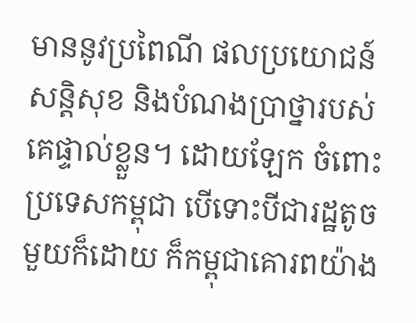មាននូវប្រពៃណី ផលប្រយោជន៍សន្តិសុខ និងបំណងប្រាថ្នារបស់គេផ្ទាល់ខ្លួន។ ដោយឡែក ចំពោះប្រទេសកម្ពុជា បើទោះបីជារដ្ឋតូចមួយក៏ដោយ ក៏កម្ពុជាគោរពយ៉ាង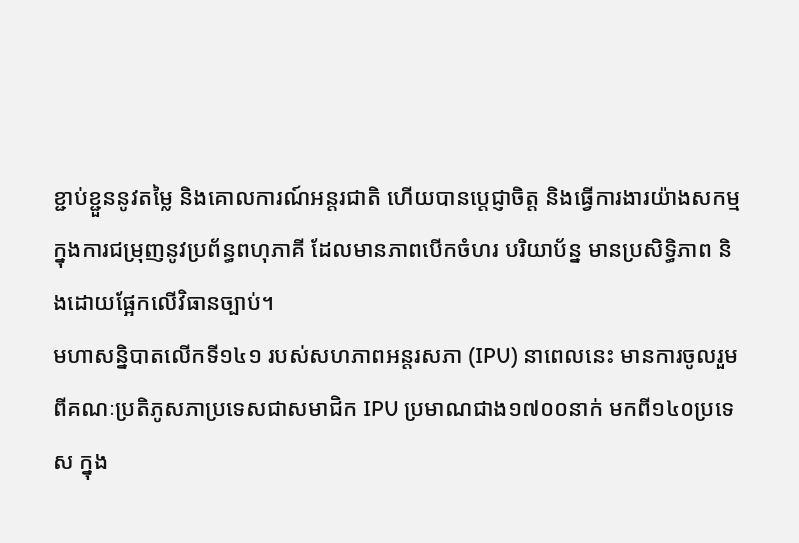ខ្ជាប់ខ្ជួននូវតម្លៃ និងគោលការណ៍អន្តរជាតិ ហើយបានប្តេជ្ញាចិត្ត និងធ្វើការងារយ៉ាងសកម្មក្នុងការជម្រុញនូវប្រព័ន្ធពហុភាគី ដែលមានភាពបើកចំហរ បរិយាប័ន្ន មានប្រសិទ្ធិភាព និងដោយផ្អែកលើវិធានច្បាប់។
មហាសន្និបាតលើកទី១៤១ របស់សហភាពអន្តរសភា (IPU) នាពេលនេះ មានការចូលរួមពីគណៈប្រតិភូសភាប្រទេសជាសមាជិក IPU ប្រមាណជាង១៧០០នាក់ មកពី១៤០ប្រទេស ក្នុង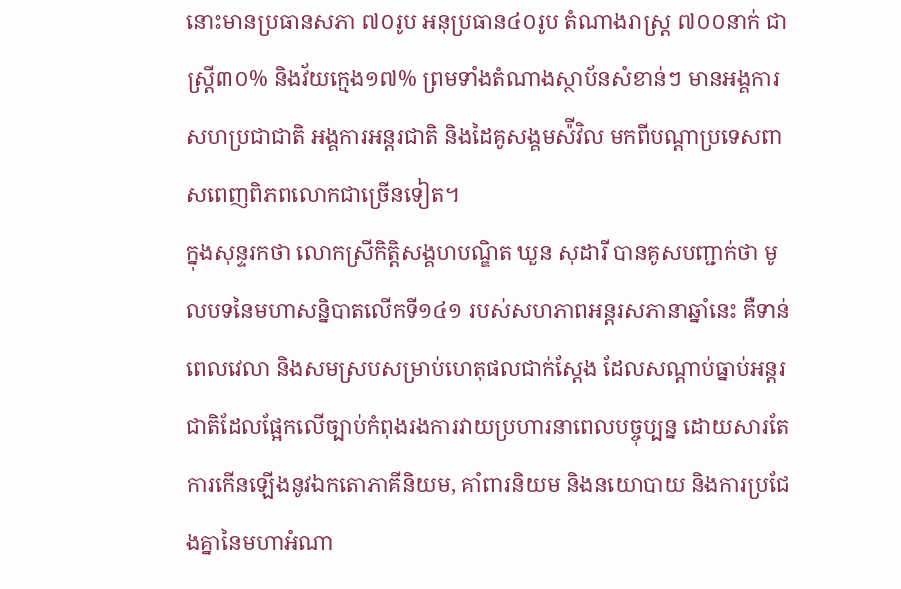នោះមានប្រធានសភា ៧០រូប អនុប្រធាន៤០រូប តំណាងរាស្រ្ត ៧០០នាក់ ជាស្រ្តី៣០% និងវ័យក្មេង១៧% ព្រមទាំងតំណាងស្ថាប័នសំខាន់ៗ មានអង្គការសហប្រជាជាតិ អង្គការអន្តរជាតិ និងដៃគូសង្គមស៉ីវិល មកពីបណ្តាប្រទេសពាសពេញពិភពលោកជាច្រើនទៀត។
ក្នុងសុន្ទរកថា លោកស្រីកិត្តិសង្គហបណ្ឌិត ឃួន សុដារី បានគូសបញ្ជាក់ថា មូលបទនៃមហាសន្និបាតលើកទី១៤១ របស់សហភាពអន្តរសភានាឆ្នាំនេះ គឺទាន់ពេលវេលា និងសមស្របសម្រាប់ហេតុផលជាក់ស្តែង ដែលសណ្តាប់ធ្នាប់អន្តរជាតិដែលផ្អែកលើច្បាប់កំពុងរងការវាយប្រហារនាពេលបច្ចុប្បន្ន ដោយសារតែការកើនឡើងនូវឯកតោភាគីនិយម, គាំពារនិយម និងនយោបាយ និងការប្រជែងគ្នានៃមហាអំណា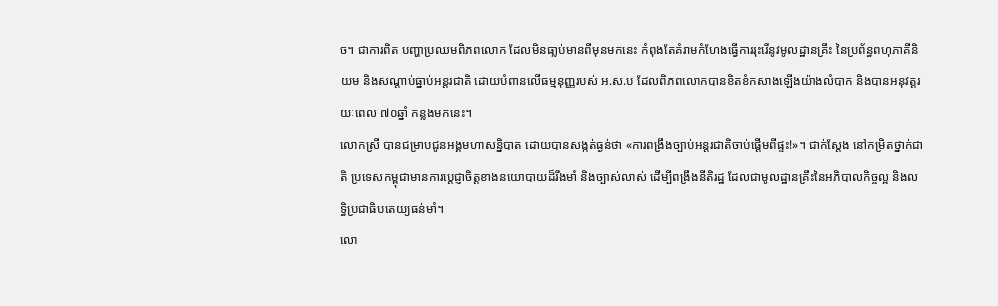ច។ ជាការពិត បញ្ហាប្រឈមពិភពលោក ដែលមិនធា្លប់មានពីមុនមកនេះ កំពុងតែគំរាមកំហែងធ្វើការរុះរើនូវមូលដ្ឋានគ្រឹះ នៃប្រព័ន្ធពហុភាគីនិយម និងសណ្តាប់ធ្នាប់អន្តរជាតិ ដោយបំពានលើធម្មនុញ្ញរបស់ អ.ស.ប ដែលពិភពលោកបានខិតខំកសាងឡើងយ៉ាងលំបាក និងបានអនុវត្តរយៈពេល ៧០ឆ្នាំ កន្លងមកនេះ។
លោកស្រី បានជម្រាបជូនអង្គមហាសន្និបាត ដោយបានសង្កត់ធ្ងន់ថា «ការពង្រឹងច្បាប់អន្តរជាតិចាប់ផ្តើមពីផ្ទះ!»។ ជាក់ស្តែង នៅកម្រិតថ្នាក់ជាតិ ប្រទេសកម្ពុជាមានការប្តេជ្ញាចិត្តខាងនយោបាយដ៏រឹងមាំ និងច្បាស់លាស់ ដើម្បីពង្រឹងនីតិរដ្ឋ ដែលជាមូលដ្ឋានគ្រឹះនៃអភិបាលកិច្ចល្អ និងលទ្ធិប្រជាធិបតេយ្យធន់មាំ។
លោ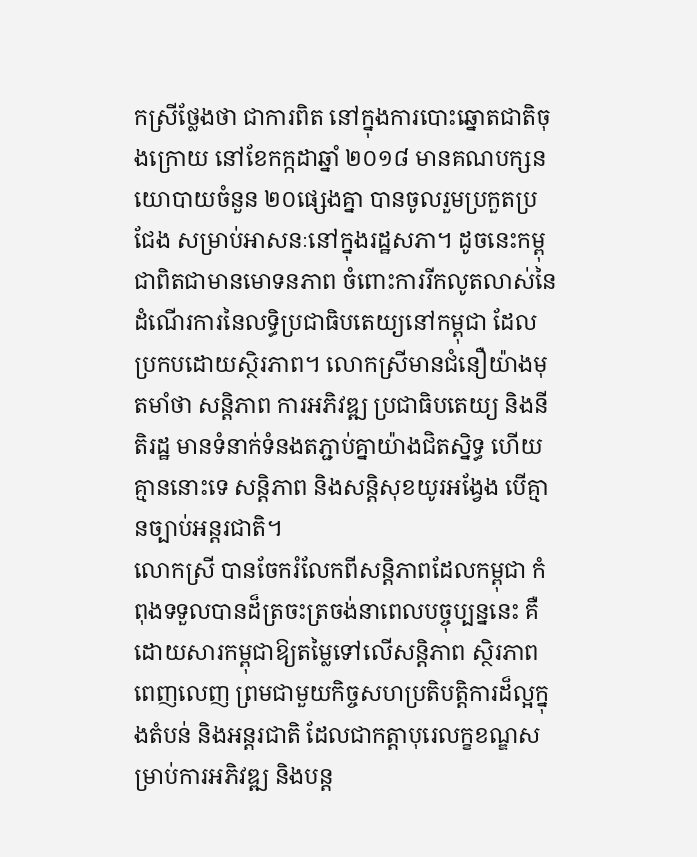កស្រីថ្លែងថា ជាការពិត នៅក្នុងការបោះឆ្នោតជាតិចុងក្រោយ នៅខែកក្កដាឆ្នាំ ២០១៨ មានគណបក្សនយោបាយចំនួន ២០ផ្សេងគ្នា បានចូលរួមប្រកួតប្រជែង សម្រាប់អាសនៈនៅក្នុងរដ្ឋសភា។ ដូចនេះកម្ពុជាពិតជាមានមោទនភាព ចំពោះការរីកលូតលាស់នៃដំណើរការនៃលទ្ធិប្រជាធិបតេយ្យនៅកម្ពុជា ដែលប្រកបដោយស្ថិរភាព។ លោកស្រីមានជំនឿយ៉ាងមុតមាំថា សនិ្តភាព ការអភិវឌ្ឍ ប្រជាធិបតេយ្យ និងនីតិរដ្ឋ មានទំនាក់ទំនងតភ្ជាប់គ្នាយ៉ាងជិតសិ្នទ្ធ ហើយគ្មាននោះទេ សន្តិភាព និងសន្តិសុខយូរអង្វែង បើគ្មានច្បាប់អន្តរជាតិ។
លោកស្រី បានចែករំលែកពីសន្តិភាពដែលកម្ពុជា កំពុងទទួលបានដ៏ត្រចះត្រចង់នាពេលបច្ចុប្បន្ននេះ គឺដោយសារកម្ពុជាឱ្យតម្លៃទៅលើសន្តិភាព ស្ថិរភាពពេញលេញ ព្រមជាមួយកិច្ចសហប្រតិបត្តិការដ៏ល្អក្នុងតំបន់ និងអន្តរជាតិ ដែលជាកត្តាបុរេលក្ខខណ្ឌសម្រាប់ការអភិវឌ្ឍ និងបន្ត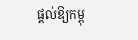ផ្តល់ឱ្យកម្ពុ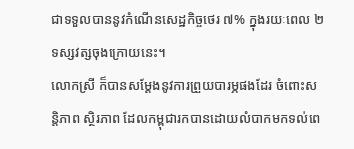ជាទទួលបាននូវកំណើនសេដ្ឋកិច្ចថេរ ៧% ក្នុងរយៈពេល ២ទស្សវត្សចុងក្រោយនេះ។
លោកស្រី ក៏បានសម្តែងនូវការព្រួយបារម្ភផងដែរ ចំពោះសន្តិភាព ស្ថិរភាព ដែលកម្ពុជារកបានដោយលំបាកមកទល់ពេ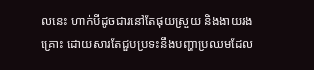លនេះ ហាក់បីដូចជារនៅតែផុយស្រួយ និងងាយរងគ្រោះ ដោយសារតែជួបប្រទះនឹងបញ្ហាប្រឈមដែល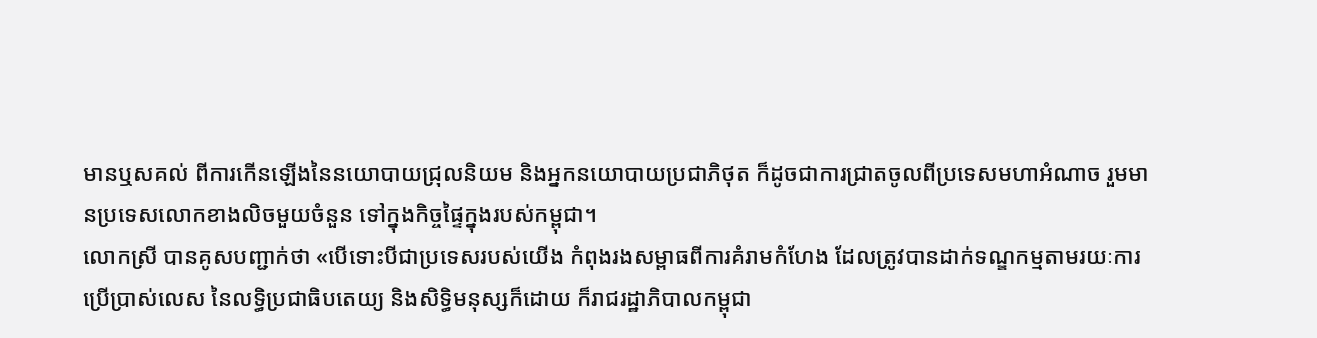មានឬសគល់ ពីការកើនឡើងនៃនយោបាយជ្រុលនិយម និងអ្នកនយោបាយប្រជាភិថុត ក៏ដូចជាការជ្រាតចូលពីប្រទេសមហាអំណាច រួមមានប្រទេសលោកខាងលិចមួយចំនួន ទៅក្នុងកិច្ចផ្ទៃក្នុងរបស់កម្ពុជា។
លោកស្រី បានគូសបញ្ជាក់ថា «បើទោះបីជាប្រទេសរបស់យើង កំពុងរងសម្ពាធពីការគំរាមកំហែង ដែលត្រូវបានដាក់ទណ្ឌកម្មតាមរយៈការប្រើប្រាស់លេស នៃលទ្ធិប្រជាធិបតេយ្យ និងសិទ្ធិមនុស្សក៏ដោយ ក៏រាជរដ្ឋាភិបាលកម្ពុជា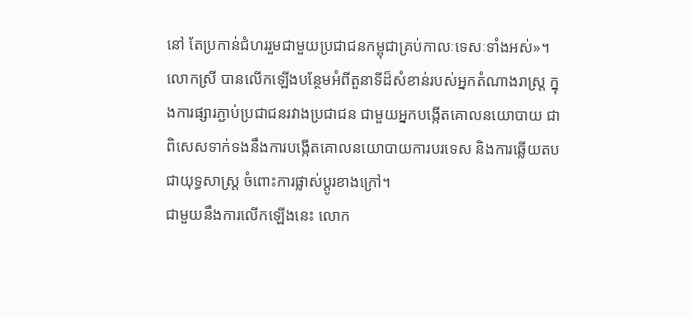នៅ តែប្រកាន់ជំហររួមជាមួយប្រជាជនកម្ពុជាគ្រប់កាលៈទេសៈទាំងអស់»។
លោកស្រី បានលើកឡើងបន្ថែមអំពីតួនាទីដ៏សំខាន់របស់អ្នកតំណាងរាស្រ្ត ក្នុងការផ្សារភ្ជាប់ប្រជាជនរវាងប្រជាជន ជាមួយអ្នកបង្កើតគោលនយោបាយ ជាពិសេសទាក់ទងនឹងការបង្កើតគោលនយោបាយការបរទេស និងការឆ្លើយតបជាយុទ្ធសាស្ត្រ ចំពោះការផ្លាស់ប្តូរខាងក្រៅ។
ជាមួយនឹងការលើកឡើងនេះ លោក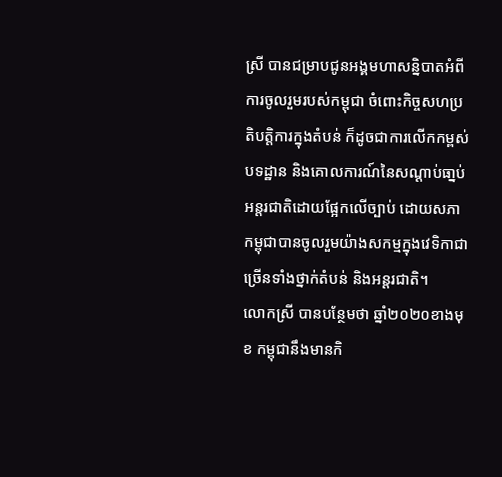ស្រី បានជម្រាបជូនអង្គមហាសន្និបាតអំពីការចូលរួមរបស់កម្ពុជា ចំពោះកិច្ចសហប្រតិបត្តិការក្នុងតំបន់ ក៏ដូចជាការលើកកម្ពស់បទដ្ឋាន និងគោលការណ៍នៃសណ្តាប់ធា្នប់អន្តរជាតិដោយផ្អែកលើច្បាប់ ដោយសភាកម្ពុជាបានចូលរួមយ៉ាងសកម្មក្នុងវេទិកាជាច្រើនទាំងថ្នាក់តំបន់ និងអន្តរជាតិ។
លោកស្រី បានបន្ថែមថា ឆ្នាំ២០២០ខាងមុខ កម្ពុជានឹងមានកិ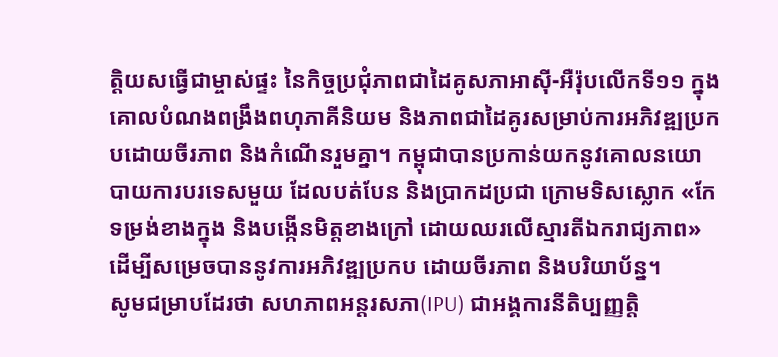ត្តិយសធ្វើជាម្ចាស់ផ្ទះ នៃកិច្ចប្រជុំភាពជាដៃគូសភាអាស៊ី-អឺរ៉ុបលើកទី១១ ក្នុងគោលបំណងពង្រឹងពហុភាគីនិយម និងភាពជាដៃគូរសម្រាប់ការអភិវឌ្ឍប្រកបដោយចីរភាព និងកំណើនរួមគ្នា។ កម្ពុជាបានប្រកាន់យកនូវគោលនយោបាយការបរទេសមួយ ដែលបត់បែន និងប្រាកដប្រជា ក្រោមទិសស្លោក «កែទម្រង់ខាងក្នុង និងបង្កើនមិត្តខាងក្រៅ ដោយឈរលើស្មារតីឯករាជ្យភាព» ដើម្បីសម្រេចបាននូវការអភិវឌ្ឍប្រកប ដោយចីរភាព និងបរិយាប័ន្ន។
សូមជម្រាបដែរថា សហភាពអន្តរសភា(IPU) ជាអង្គការនីតិប្បញ្ញត្តិ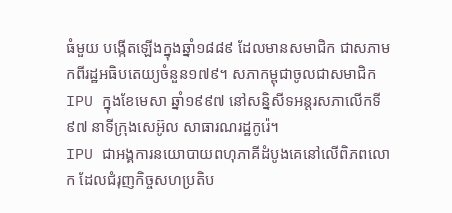ធំមួយ បង្កើតឡើងក្នុងឆ្នាំ១៨៨៩ ដែលមានសមាជិក ជាសភាមកពីរដ្ឋអធិបតេយ្យចំនួន១៧៩។ សភាកម្ពុជាចូលជាសមាជិក IPU ក្នុងខែមេសា ឆ្នាំ១៩៩៧ នៅសន្និសីទអន្តរសភាលើកទី៩៧ នាទីក្រុងសេអ៊ូល សាធារណរដ្ឋកូរ៉េ។
IPU ជាអង្គការនយោបាយពហុភាគីដំបូងគេនៅលើពិភពលោក ដែលជំរុញកិច្ចសហប្រតិប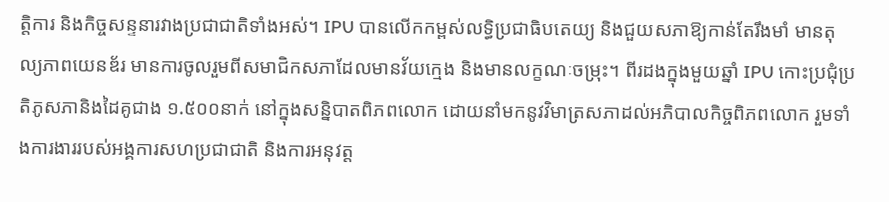ត្តិការ និងកិច្ចសន្ទនារវាងប្រជាជាតិទាំងអស់។ IPU បានលើកកម្ពស់លទ្ធិប្រជាធិបតេយ្យ និងជួយសភាឱ្យកាន់តែរឹងមាំ មានតុល្យភាពយេនឌ័រ មានការចូលរួមពីសមាជិកសភាដែលមានវ័យក្មេង និងមានលក្ខណៈចម្រុះ។ ពីរដងក្នុងមួយឆ្នាំ IPU កោះប្រជុំប្រតិភូសភានិងដៃគូជាង ១.៥០០នាក់ នៅក្នុងសន្និបាតពិភពលោក ដោយនាំមកនូវវិមាត្រសភាដល់អភិបាលកិច្ចពិភពលោក រួមទាំងការងាររបស់អង្គការសហប្រជាជាតិ និងការអនុវត្ត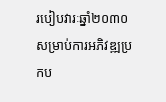របៀបវារៈឆ្នាំ២០៣០ សម្រាប់ការអភិវឌ្ឍប្រកប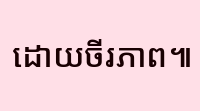ដោយចីរភាព៕